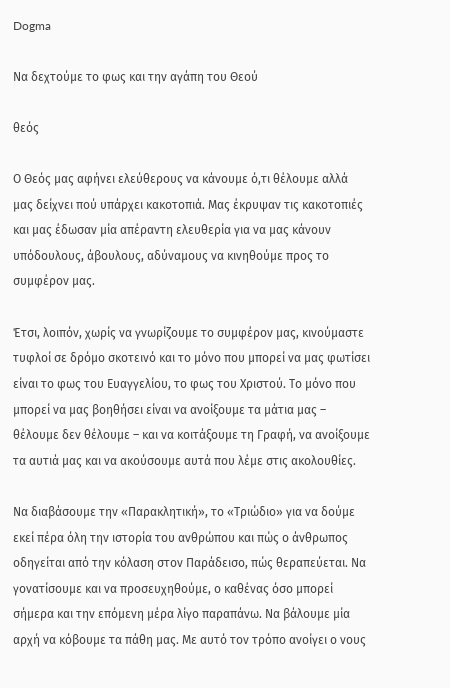Dogma

Να δεχτούμε το φως και την αγάπη του Θεού

θεός

Ο Θεός μας αφήνει ελεύθερους να κάνουμε ό,τι θέλουμε αλλά μας δείχνει πού υπάρχει κακοτοπιά. Μας έκρυψαν τις κακοτοπιές και μας έδωσαν μία απέραντη ελευθερία για να μας κάνουν υπόδουλους, άβουλους, αδύναμους να κινηθούμε προς το συμφέρον μας.

Έτσι, λοιπόν, χωρίς να γνωρίζουμε το συμφέρον μας, κινούμαστε τυφλοί σε δρόμο σκοτεινό και το μόνο που μπορεί να μας φωτίσει είναι το φως του Ευαγγελίου, το φως του Χριστού. Το μόνο που μπορεί να μας βοηθήσει είναι να ανοίξουμε τα μάτια μας – θέλουμε δεν θέλουμε – και να κοιτάξουμε τη Γραφή, να ανοίξουμε τα αυτιά μας και να ακούσουμε αυτά που λέμε στις ακολουθίες.

Να διαβάσουμε την «Παρακλητική», το «Τριώδιο» για να δούμε εκεί πέρα όλη την ιστορία του ανθρώπου και πώς ο άνθρωπος οδηγείται από την κόλαση στον Παράδεισο, πώς θεραπεύεται. Να γονατίσουμε και να προσευχηθούμε, ο καθένας όσο μπορεί σήμερα και την επόμενη μέρα λίγο παραπάνω. Να βάλουμε μία αρχή να κόβουμε τα πάθη μας. Με αυτό τον τρόπο ανοίγει ο νους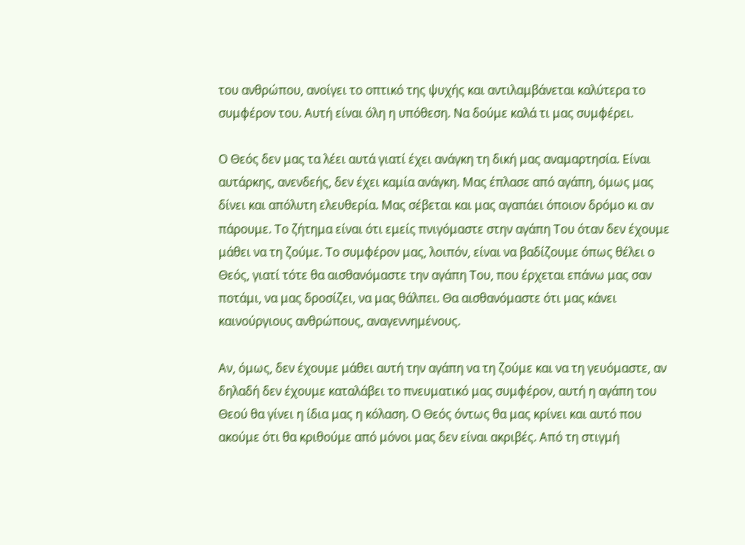του ανθρώπου, ανοίγει το οπτικό της ψυχής και αντιλαμβάνεται καλύτερα το συμφέρον του. Αυτή είναι όλη η υπόθεση. Να δούμε καλά τι μας συμφέρει.

Ο Θεός δεν μας τα λέει αυτά γιατί έχει ανάγκη τη δική μας αναμαρτησία. Είναι αυτάρκης, ανενδεής, δεν έχει καμία ανάγκη. Μας έπλασε από αγάπη, όμως μας δίνει και απόλυτη ελευθερία. Μας σέβεται και μας αγαπάει όποιον δρόμο κι αν πάρουμε. Το ζήτημα είναι ότι εμείς πνιγόμαστε στην αγάπη Του όταν δεν έχουμε μάθει να τη ζούμε. Το συμφέρον μας, λοιπόν, είναι να βαδίζουμε όπως θέλει ο Θεός, γιατί τότε θα αισθανόμαστε την αγάπη Του, που έρχεται επάνω μας σαν ποτάμι, να μας δροσίζει, να μας θάλπει. Θα αισθανόμαστε ότι μας κάνει καινούργιους ανθρώπους, αναγεννημένους.

Αν, όμως, δεν έχουμε μάθει αυτή την αγάπη να τη ζούμε και να τη γευόμαστε, αν δηλαδή δεν έχουμε καταλάβει το πνευματικό μας συμφέρον, αυτή η αγάπη του Θεού θα γίνει η ίδια μας η κόλαση. Ο Θεός όντως θα μας κρίνει και αυτό που ακούμε ότι θα κριθούμε από μόνοι μας δεν είναι ακριβές. Από τη στιγμή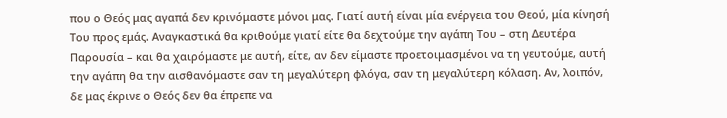που ο Θεός μας αγαπά δεν κρινόμαστε μόνοι μας. Γιατί αυτή είναι μία ενέργεια του Θεού, μία κίνησή Του προς εμάς. Αναγκαστικά θα κριθούμε γιατί είτε θα δεχτούμε την αγάπη Του – στη Δευτέρα Παρουσία – και θα χαιρόμαστε με αυτή, είτε, αν δεν είμαστε προετοιμασμένοι να τη γευτούμε, αυτή την αγάπη θα την αισθανόμαστε σαν τη μεγαλύτερη φλόγα, σαν τη μεγαλύτερη κόλαση. Αν, λοιπόν, δε μας έκρινε ο Θεός δεν θα έπρεπε να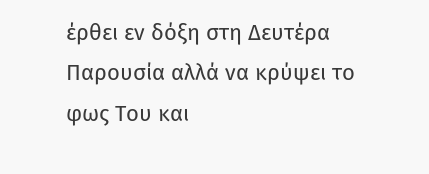έρθει εν δόξη στη Δευτέρα Παρουσία αλλά να κρύψει το φως Του και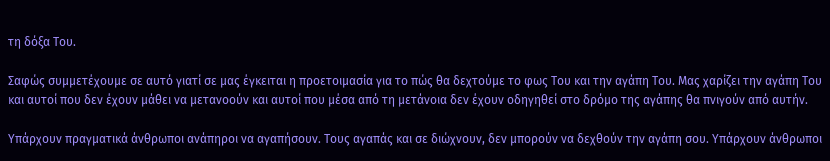τη δόξα Του.

Σαφώς συμμετέχουμε σε αυτό γιατί σε μας έγκειται η προετοιμασία για το πώς θα δεχτούμε το φως Του και την αγάπη Του. Μας χαρίζει την αγάπη Του και αυτοί που δεν έχουν μάθει να μετανοούν και αυτοί που μέσα από τη μετάνοια δεν έχουν οδηγηθεί στο δρόμο της αγάπης θα πνιγούν από αυτήν.

Υπάρχουν πραγματικά άνθρωποι ανάπηροι να αγαπήσουν. Τους αγαπάς και σε διώχνουν, δεν μπορούν να δεχθούν την αγάπη σου. Υπάρχουν άνθρωποι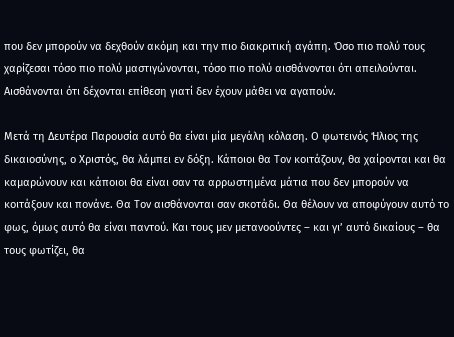που δεν μπορούν να δεχθούν ακόμη και την πιο διακριτική αγάπη. Όσο πιο πολύ τους χαρίζεσαι τόσο πιο πολύ μαστιγώνονται, τόσο πιο πολύ αισθάνονται ότι απειλούνται. Αισθάνονται ότι δέχονται επίθεση γιατί δεν έχουν μάθει να αγαπούν.

Μετά τη Δευτέρα Παρουσία αυτό θα είναι μία μεγάλη κόλαση. Ο φωτεινός Ήλιος της δικαιοσύνης, ο Χριστός, θα λάμπει εν δόξη. Κάποιοι θα Τον κοιτάζουν, θα χαίρονται και θα καμαρώνουν και κάποιοι θα είναι σαν τα αρρωστημένα μάτια που δεν μπορούν να κοιτάξουν και πονάνε. Θα Τον αισθάνονται σαν σκοτάδι. Θα θέλουν να αποφύγουν αυτό το φως, όμως αυτό θα είναι παντού. Και τους μεν μετανοούντες – και γι’ αυτό δικαίους – θα τους φωτίζει, θα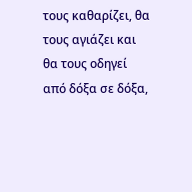τους καθαρίζει, θα τους αγιάζει και θα τους οδηγεί από δόξα σε δόξα,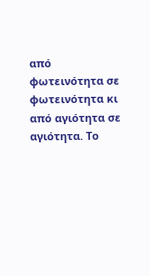από φωτεινότητα σε φωτεινότητα κι από αγιότητα σε αγιότητα. Το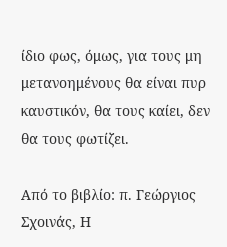ίδιο φως, όμως, για τους μη μετανοημένους θα είναι πυρ καυστικόν, θα τους καίει, δεν θα τους φωτίζει.

Από το βιβλίο: π. Γεώργιος Σχοινάς, Η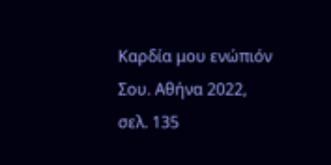Καρδία μου ενώπιόν Σου. Αθήνα 2022, σελ. 135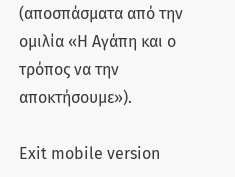(αποσπάσματα από την ομιλία «Η Αγάπη και ο τρόπος να την αποκτήσουμε»).

Exit mobile version